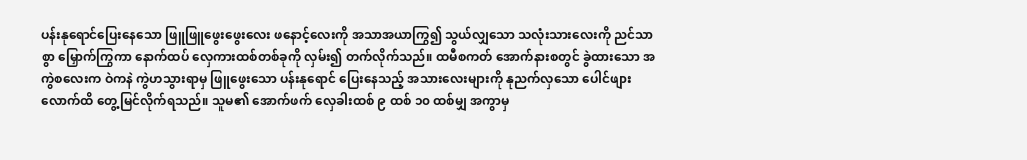ပန်းနုရောင်ပြေးနေသော ဖြူဖြူဖွေးဖွေးလေး ဖနောင့်လေးကို အသာအယာကြွ၍ သွယ်လျှသော သလုံးသားလေးကို ညင်သာစွာ မြှောက်ကြွကာ နောက်ထပ် လှေကားထစ်တစ်ခုကို လှမ်း၍ တက်လိုက်သည်။ ထမီစကတ် အောက်နားစတွင် ခွဲထားသော အကွဲစလေးက ဝဲကနဲ ကွဲဟသွားရာမှ ဖြူဖွေးသော ပန်းနုရောင် ပြေးနေသည့် အသားလေးများကို နုညက်လှသော ပေါင်ဖျားလောက်ထိ တွေ့မြင်လိုက်ရသည်။ သူမ၏ အောက်ဖက် လှေခါးထစ် ၉ ထစ် ၁၀ ထစ်မျှ အကွာမှ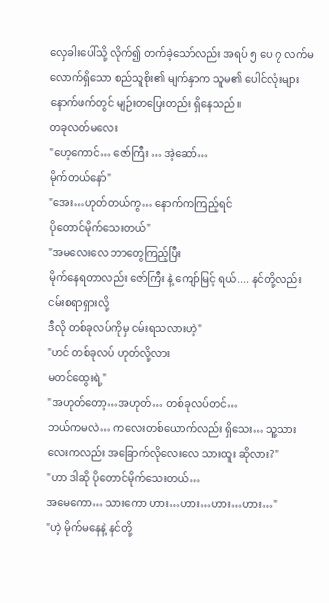လှေခါးပေါ်သို့ လိုက်၍ တက်ခဲ့သော်လည်း အရပ် ၅ ပေ ၇ လက်မလောက်ရှိသော စည်သူစိုး၏ မျက်နှာက သူမ၏ ပေါင်လုံးများ နောက်ဖက်တွင် မျဉ်းတပြေးတည်း ရှိနေသည်။
တခုလတ်မလေး
"ဟေ့ကောင်… ဇော်ကြီး … အဲ့ဆော်…
မိုက်တယ်နော်"
"အေး…ဟုတ်တယ်ကွ… နောက်ကကြည့်ရင်
ပိုတောင်မိုက်သေးတယ်"
"အမလေးလေ ဘာတွေကြည့်ပြီး
မိုက်နေရတာလည်း ဇော်ကြီး နဲ့ ကျော်မြင့် ရယ်.... နင်တို့လည်း ငမ်းစရာရှားလို့
ဒီလို တစ်ခုလပ်ကိုမှ ငမ်းရသလားဟဲ့"
"ဟင် တစ်ခုလပ် ဟုတ်လို့လား
မတင်ထွေးရဲ့"
"အဟုတ်တော့…အဟုတ်… တစ်ခုလပ်တင်…
ဘယ်ကမလဲ… ကလေးတစ်ယောက်လည်း ရှိသေး… သူ့သားလေးကလည်း အခြောက်လိုလေးလေ သားထူး ဆိုလား?"
"ဟာ ဒါဆို ပိုတောင်မိုက်သေးတယ်…
အမေကော… သားကော ဟား…ဟား…ဟား…ဟား…"
"ဟဲ့ မိုက်မနေနဲ့ နင်တို့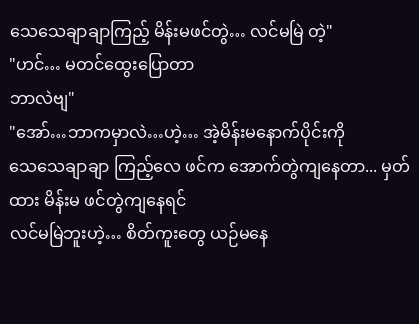သေသေချာချာကြည့် မိန်းမဖင်တွဲ… လင်မမြဲ တဲ့"
"ဟင်… မတင်ထွေးပြောတာ
ဘာလဲဗျ"
"အော်…ဘာကမှာလဲ…ဟဲ့… အဲ့မိန်းမနောက်ပိုင်းကို
သေသေချာချာ ကြည့်လေ ဖင်က အောက်တွဲကျနေတာ... မှတ်ထား မိန်းမ ဖင်တွဲကျနေရင်
လင်မမြဲဘူးဟဲ့… စိတ်ကူးတွေ ယဉ်မနေ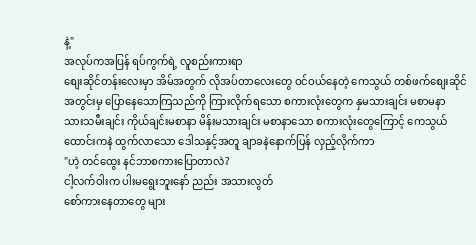နဲ့"
အလုပ်ကအပြန် ရပ်ကွက်ရဲ့ လူစည်းကားရာ
စျေးဆိုင်တန်းလေးမှာ အိမ်အတွက် လိုအပ်တာလေးတွေ ဝင်ဝယ်နေတဲ့ ကေသွယ် တစ်ဖက်စျေးဆိုင်
အတွင်းမှ ပြောနေသောကြသည်ကို ကြားလိုက်ရသော စကားလုံးတွေက နှမသားချင်း မစာမနာ
သားသမီးချင်း ကိုယ်ချင်းမစာနာ မိန်းမသားချင်း မစာနာသော စကားလုံးတွေကြောင့် ကေသွယ်
ထောင်းကနဲ ထွက်လာသော ဒေါသနှင့်အတူ ချာခနဲနောက်ပြန် လှည့်လိုက်ကာ
"ဟဲ့ တင်ထွေး နင်ဘာစကားပြောတာလဲ?
ငါ့လက်ဝါးက ပါးမရွေးဘူးနော် ညည်း အသားလွတ်
စော်ကားနေတာတွေ များ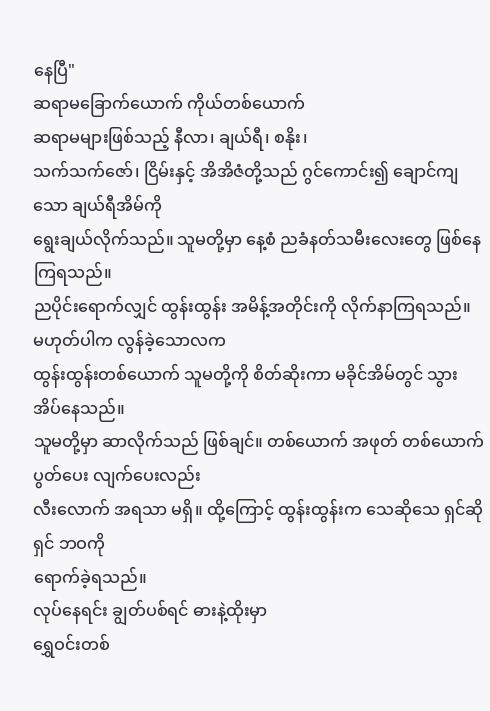နေပြီ"
ဆရာမခြောက်ယောက် ကိုယ်တစ်ယောက်
ဆရာမများဖြစ်သည့် နီလာ၊ ချယ်ရီ၊ စနိုး၊
သက်သက်ဇော်၊ ငြိမ်းနှင့် အိအိဇံတို့သည် ဂွင်ကောင်း၍ ချောင်ကျသော ချယ်ရီအိမ်ကို
ရွေးချယ်လိုက်သည်။ သူမတို့မှာ နေ့စံ ညခံနတ်သမီးလေးတွေ ဖြစ်နေကြရသည်။
ညပိုင်းရောက်လျှင် ထွန်းထွန်း အမိန့်အတိုင်းကို လိုက်နာကြရသည်။ မဟုတ်ပါက လွန်ခဲ့သောလက
ထွန်းထွန်းတစ်ယောက် သူမတို့ကို စိတ်ဆိုးကာ မခိုင်အိမ်တွင် သွားအိပ်နေသည်။
သူမတို့မှာ ဆာလိုက်သည် ဖြစ်ချင်။ တစ်ယောက် အဖုတ် တစ်ယောက် ပွတ်ပေး လျက်ပေးလည်း
လီးလောက် အရသာ မရှိ။ ထို့ကြောင့် ထွန်းထွန်းက သေဆိုသေ ရှင်ဆိုရှင် ဘဝကို
ရောက်ခဲ့ရသည်။
လုပ်နေရင်း ချွတ်ပစ်ရင် ဓားနဲ့ထိုးမှာ
ရွှေဝင်းတစ်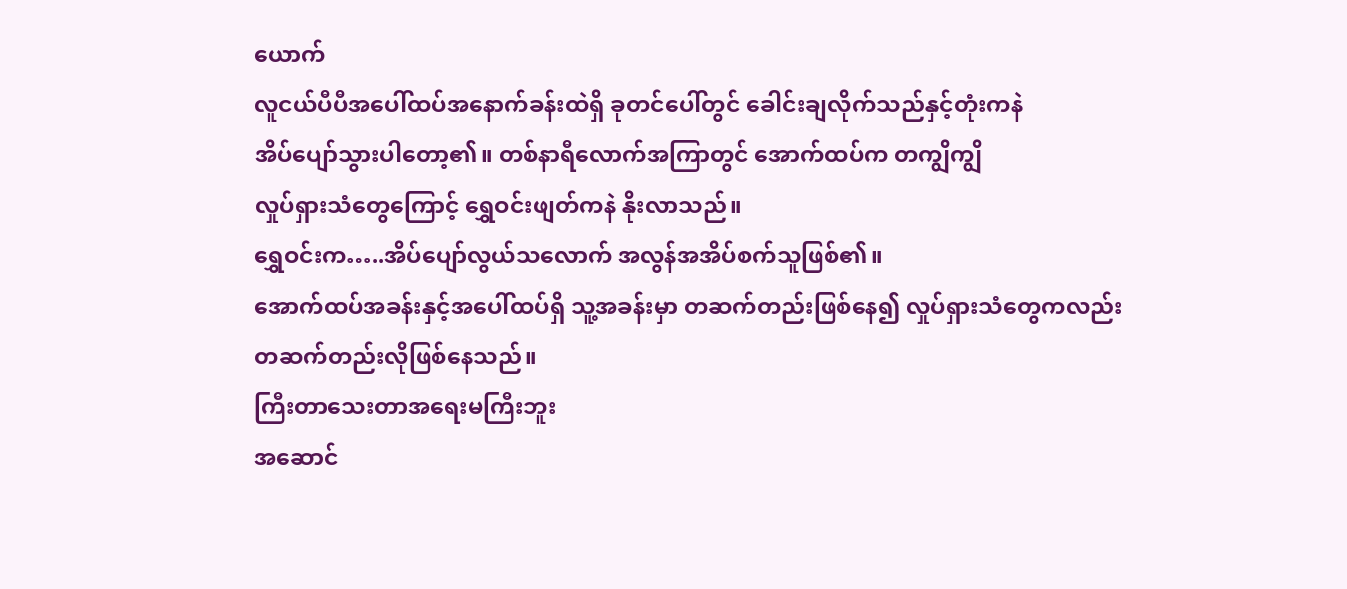ယောက်
လူငယ်ပီပီအပေါ်ထပ်အနောက်ခန်းထဲရှိ ခုတင်ပေါ်တွင် ခေါင်းချလိုက်သည်နှင့်တုံးကနဲ
အိပ်ပျော်သွားပါတော့၏။ တစ်နာရီလောက်အကြာတွင် အောက်ထပ်က တကျွိကျွိ
လှုပ်ရှားသံတွေကြောင့် ရွှေဝင်းဖျတ်ကနဲ နိုးလာသည်။
ရွှေဝင်းက…..အိပ်ပျော်လွယ်သလောက် အလွန်အအိပ်စက်သူဖြစ်၏။
အောက်ထပ်အခန်းနှင့်အပေါ်ထပ်ရှိ သူ့အခန်းမှာ တဆက်တည်းဖြစ်နေ၍ လှုပ်ရှားသံတွေကလည်း
တဆက်တည်းလိုဖြစ်နေသည်။
ကြီးတာသေးတာအရေးမကြီးဘူး
အဆောင်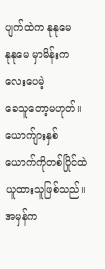ပျက်ထဲက နုနုမေ
နုနုမေ မှာမိန်းကလေးပေမဲ့
ခေသူတော့မဟုတ်။ ယောက်ျားနှစ်ယောက်ကိုတစ်ပြိုင်ထဲယူထားသူဖြစ်သည်။ အမှန်က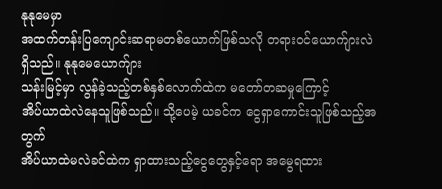နုနုမေမှာ
အထက်တန်းပြကျောင်းဆရာမတစ်ယောက်ဖြစ်သလို တရားဝင်ယောက်ျားလဲရှိသည်။ နုနုမေယောက်ျား
သန်းမြင့်မှာ လွန်ခဲ့သည့်တစ်နှစ်လောက်ထဲက မတော်တဆမှုကြောင့်
အိပ်ယာထဲလဲနေသူဖြစ်သည်။ သို့ပေမဲ့ ယခင်က ငွေရှာကောင်းသူဖြစ်သည့်အတွက်
အိပ်ယာထဲမလဲခင်ထဲက ရှာထားသည့်ငွေတွေနှင့်ရော အမွေရထား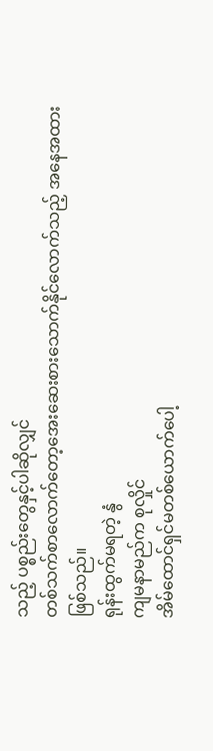သည့် ပစ္စည်းတွေနှင့်ပါဆိုလျှင်
တစ်သက်စာလောက်တော့အေးဆေးစားသောက်နိုင်လောက်သည့် အနေအထားဖြစ်သည်။
ရုန်းထွက်မရတဲ့ နွံ
ကျမနာမည်က စုလှိုင်
အိမ်ထောင်ရှင်မတစ်ယောက်ပေါ့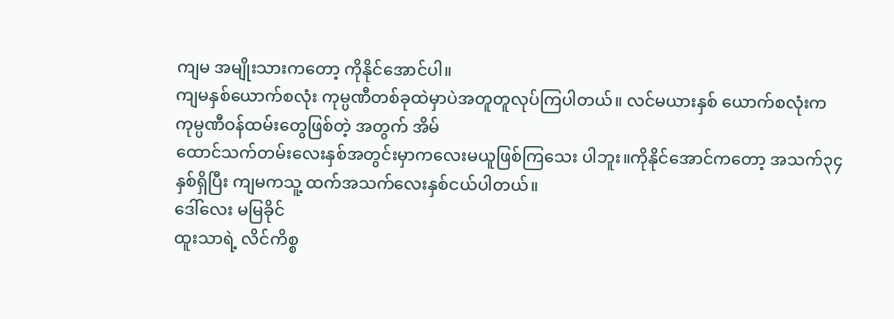ကျမ အမျိုးသားကတော့ ကိုနိုင်အောင်ပါ။
ကျမနှစ်ယောက်စလုံး ကုမ္ပဏီတစ်ခုထဲမှာပဲအတူတူလုပ်ကြပါတယ်။ လင်မယားနှစ် ယောက်စလုံးက
ကုမ္ပဏီဝန်ထမ်းတွေဖြစ်တဲ့ အတွက် အိမ်
ထောင်သက်တမ်းလေးနှစ်အတွင်းမှာကလေးမယူဖြစ်ကြသေး ပါဘူး။ကိုနိုင်အောင်ကတော့ အသက်၃၄
နှစ်ရှိပြီး ကျမကသူ့ ထက်အသက်လေးနှစ်ငယ်ပါတယ်။
ဒေါ်လေး မမြခိုင်
ထူးသာရဲ့ လိင်ကိစ္စ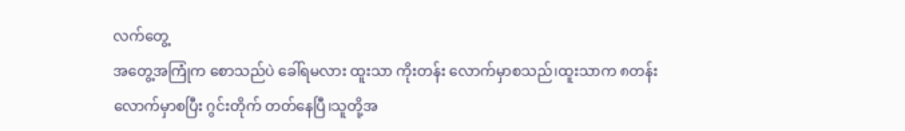လက်တွေ့
အတွေ့အကြုံက စောသည်ပဲ ခေါ်ရမလား ထူးသာ ကိုးတန်း လောက်မှာစသည်၊ထူးသာက ၈တန်း
လောက်မှာစပြီး ဂွင်းတိုက် တတ်နေပြီ၊သူတို့အ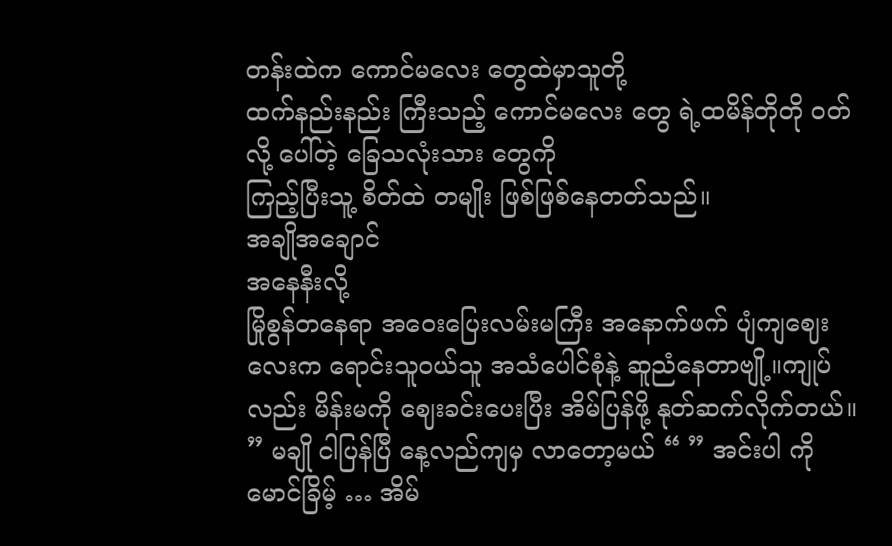တန်းထဲက ကောင်မလေး တွေထဲမှာသူတို့
ထက်နည်းနည်း ကြီးသည့် ကောင်မလေး တွေ ရဲ့ထမိန်တိုတို ဝတ်လို့ ပေါ်တဲ့ ခြေသလုံးသား တွေကို
ကြည့်ပြီးသူ့ စိတ်ထဲ တမျိုး ဖြစ်ဖြစ်နေတတ်သည်။
အချိုအချောင်
အနေနီးလို့
မြိုစွန်တနေရာ အဝေးပြေးလမ်းမကြီး အနောက်ဖက် ပျံကျဈေးလေးက ရောင်းသူဝယ်သူ အသံပေါင်စုံနဲ့ ဆူညံနေတာဗျို့။ကျုပ်လည်း မိန်းမကို ဈေးခင်းပေးပြီး အိမ်ပြန်ဖို့ နုတ်ဆက်လိုက်တယ်။ ” မချို ငါပြန်ပြီ နေ့လည်ကျမှ လာတော့မယ် “ ” အင်းပါ ကိုမောင်ခြိမ့် … အိမ်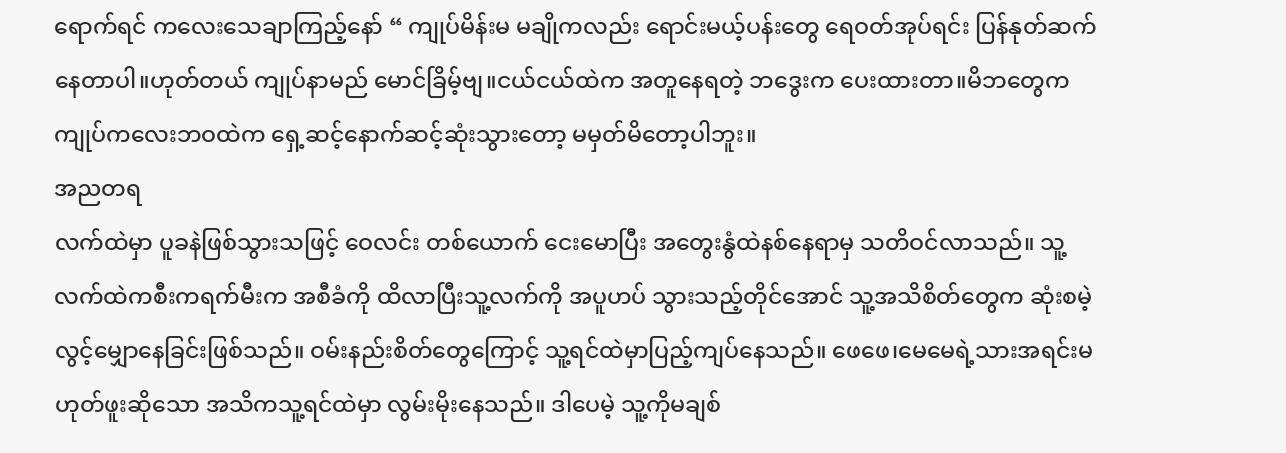ရောက်ရင် ကလေးသေချာကြည့်နော် “ ကျုပ်မိန်းမ မချိုကလည်း ရောင်းမယ့်ပန်းတွေ ရေဝတ်အုပ်ရင်း ပြန်နုတ်ဆက်နေတာပါ။ဟုတ်တယ် ကျုပ်နာမည် မောင်ခြိမ့်ဗျ။ငယ်ငယ်ထဲက အတူနေရတဲ့ ဘဒွေးက ပေးထားတာ။မိဘတွေက ကျုပ်ကလေးဘဝထဲက ရှေ့ဆင့်နောက်ဆင့်ဆုံးသွားတော့ မမှတ်မိတော့ပါဘူး။
အညတရ
လက်ထဲမှာ ပူခနဲဖြစ်သွားသဖြင့် ဝေလင်း တစ်ယောက် ငေးမောပြီး အတွေးနွံထဲနစ်နေရာမှ သတိဝင်လာသည်။ သူ့လက်ထဲကစီးကရက်မီးက အစီခံကို ထိလာပြီးသူ့လက်ကို အပူဟပ် သွားသည့်တိုင်အောင် သူ့အသိစိတ်တွေက ဆုံးစမဲ့လွင့်မျှောနေခြင်းဖြစ်သည်။ ဝမ်းနည်းစိတ်တွေကြောင့် သူ့ရင်ထဲမှာပြည့်ကျပ်နေသည်။ ဖေဖေ၊မေမေရဲ့သားအရင်းမဟုတ်ဖူးဆိုသော အသိကသူ့ရင်ထဲမှာ လွမ်းမိုးနေသည်။ ဒါပေမဲ့ သူ့ကိုမချစ်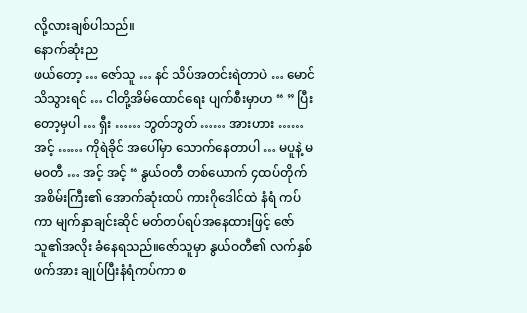လို့လားချစ်ပါသည်။
နောက်ဆုံးည
ဖယ်တော့ … ဇော်သူ … နင် သိပ်အတင်းရဲတာပဲ … မောင် သိသွားရင် … ငါတို့အိမ်ထောင်ရေး ပျက်စီးမှာဟ “ ” ပြီးတော့မှပါ … ရှီး …… ဘွတ်ဘွတ် …… အားဟား …… အင့် …… ကိုရဲခိုင် အပေါ်မှာ သောက်နေတာပါ … မပူနဲ့ မမဝတီ … အင့် အင့် “ နွယ်ဝတီ တစ်ယောက် ၄ထပ်တိုက် အစိမ်းကြီး၏ အောက်ဆုံးထပ် ကားဂိုဒေါင်ထဲ နံရံ ကပ်ကာ မျက်နှာချင်းဆိုင် မတ်တပ်ရပ်အနေထားဖြင့် ဇော်သူ၏အလိုး ခံနေရသည်။ဇော်သူမှာ နွယ်ဝတီ၏ လက်နှစ်ဖက်အား ချုပ်ပြီးနံရံကပ်ကာ စ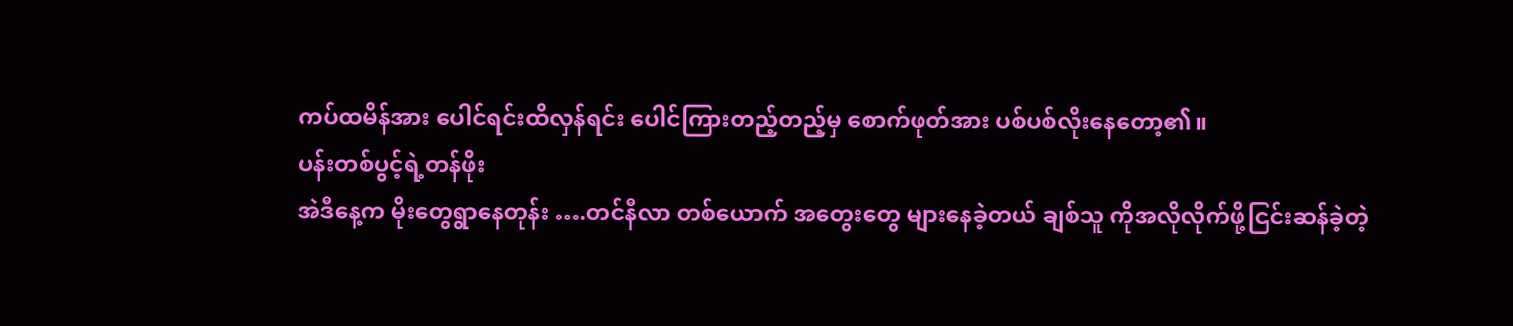ကပ်ထမိန်အား ပေါင်ရင်းထိလှန်ရင်း ပေါင်ကြားတည့်တည့်မှ စောက်ဖုတ်အား ပစ်ပစ်လိုးနေတော့၏။
ပန်းတစ်ပွင့်ရဲ့တန်ဖိုး
အဲဒီနေ့က မိုးတွေရွာနေတုန်း ….တင်နီလာ တစ်ယောက် အတွေးတွေ များနေခဲ့တယ် ချစ်သူ ကိုအလိုလိုက်ဖို့ငြင်းဆန်ခဲ့တဲ့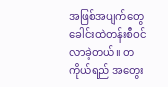အဖြစ်အပျက်တွေ ခေါင်းထဲတန်းစီဝင်လာခဲ့တယ်။ တကိုယ်ရည် အတွေး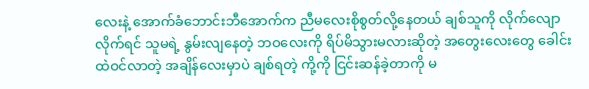လေးနဲ့ အောက်ခံဘောင်းဘီအောက်က ညီမလေးစိုစွတ်လို့နေတယ် ချစ်သူကို လိုက်လျောလိုက်ရင် သူမရဲ့ နွမ်းလျနေတဲ့ ဘဝလေးကို ရိပ်မိသွားမလားဆိုတဲ့ အတွေးလေးတွေ ခေါင်းထဲဝင်လာတဲ့ အချိန်လေးမှာပဲ ချစ်ရတဲ့ ကို့ကို ငြင်းဆန်ခဲ့တာကို မ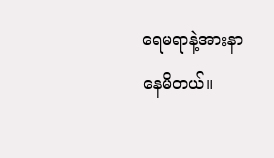ရေမရာနဲ့အားနာနေမိတယ်။